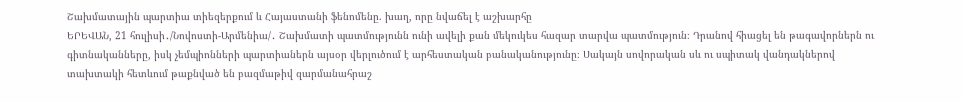Շախմատային պարտիա տիեզերքում և Հայաստանի ֆենոմենը. խաղ, որը նվաճել է աշխարհը
ԵՐԵՎԱՆ, 21 հուլիսի․/Նովոստի-Արմենիա/․ Շախմատի պատմությունն ունի ավելի քան մեկուկես հազար տարվա պատմություն։ Դրանով հիացել են թագավորներն ու գիտնականները, իսկ չեմպիոնների պարտիաներն այսօր վերլուծում է արհեստական բանականությունը։ Սակայն սովորական սև ու սպիտակ վանդակներով տախտակի հետևում թաքնված են բազմաթիվ զարմանահրաշ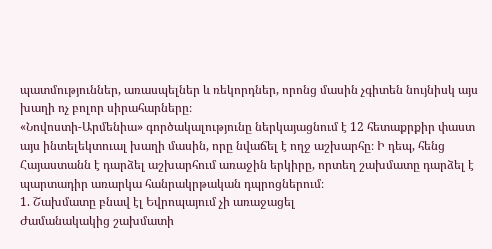պատմություններ, առասպելներ և ռեկորդներ, որոնց մասին չգիտեն նույնիսկ այս խաղի ոչ բոլոր սիրահարները։
«Նովոստի-Արմենիա» գործակալությունը ներկայացնում է 12 հետաքրքիր փաստ այս ինտելեկտուալ խաղի մասին, որը նվաճել է ողջ աշխարհը։ Ի դեպ, հենց Հայաստանն է դարձել աշխարհում առաջին երկիրը, որտեղ շախմատը դարձել է պարտադիր առարկա հանրակրթական դպրոցներում։
1. Շախմատը բնավ էլ Եվրոպայում չի առաջացել
Ժամանակակից շախմատի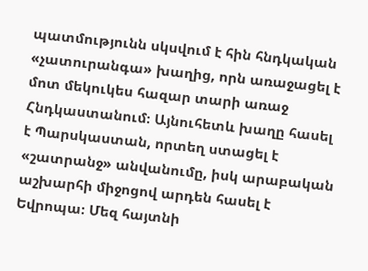պատմությունն սկսվում է հին հնդկական «չատուրանգա» խաղից, որն առաջացել է մոտ մեկուկես հազար տարի առաջ Հնդկաստանում։ Այնուհետև խաղը հասել է Պարսկաստան, որտեղ ստացել է «շատրանջ» անվանումը, իսկ արաբական աշխարհի միջոցով արդեն հասել է Եվրոպա։ Մեզ հայտնի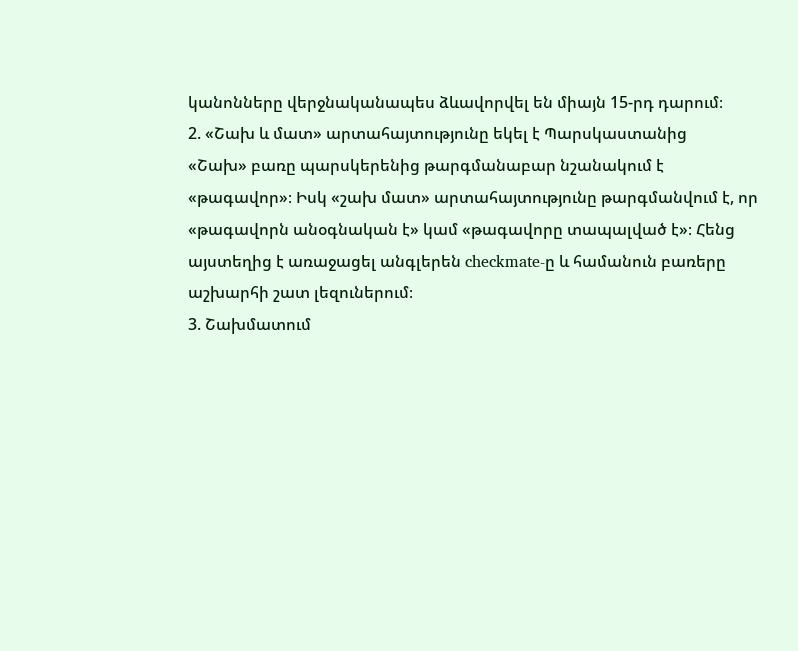կանոնները վերջնականապես ձևավորվել են միայն 15-րդ դարում։
2. «Շախ և մատ» արտահայտությունը եկել է Պարսկաստանից
«Շախ» բառը պարսկերենից թարգմանաբար նշանակում է «թագավոր»։ Իսկ «շախ մատ» արտահայտությունը թարգմանվում է, որ «թագավորն անօգնական է» կամ «թագավորը տապալված է»։ Հենց այստեղից է առաջացել անգլերեն checkmate-ը և համանուն բառերը աշխարհի շատ լեզուներում։
3. Շախմատում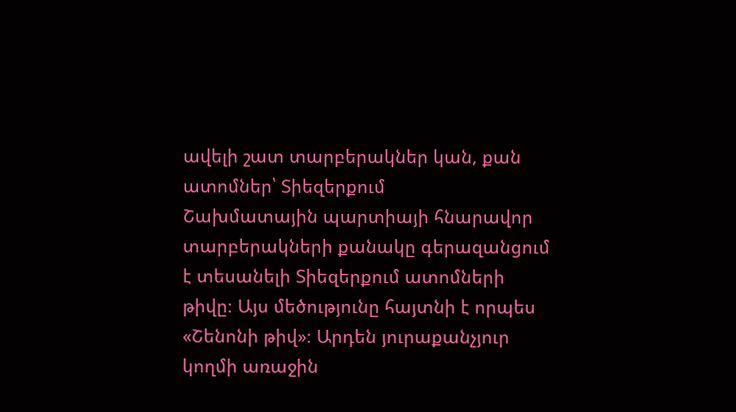ավելի շատ տարբերակներ կան, քան ատոմներ՝ Տիեզերքում
Շախմատային պարտիայի հնարավոր տարբերակների քանակը գերազանցում է տեսանելի Տիեզերքում ատոմների թիվը։ Այս մեծությունը հայտնի է որպես «Շենոնի թիվ»։ Արդեն յուրաքանչյուր կողմի առաջին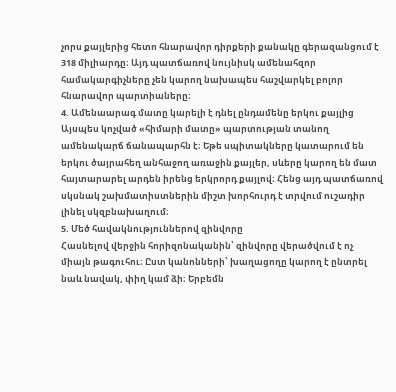չորս քայլերից հետո հնարավոր դիրքերի քանակը գերազանցում է 318 միլիարդը։ Այդ պատճառով նույնիսկ ամենահզոր համակարգիչները չեն կարող նախապես հաշվարկել բոլոր հնարավոր պարտիաները։
4. Ամենաարագ մատը կարելի է դնել ընդամենը երկու քայլից
Այսպես կոչված «հիմարի մատը» պարտության տանող ամենակարճ ճանապարհն է։ Եթե սպիտակները կատարում են երկու ծայրահեղ անհաջող առաջին քայլեր, սևերը կարող են մատ հայտարարել արդեն իրենց երկրորդ քայլով։ Հենց այդ պատճառով սկսնակ շախմատիստներին միշտ խորհուրդ է տրվում ուշադիր լինել սկզբնախաղում։
5. Մեծ հավակնություններով զինվորը
Հասնելով վերջին հորիզոնականին՝ զինվորը վերածվում է ոչ միայն թագուհու։ Ըստ կանոնների՝ խաղացողը կարող է ընտրել նաև նավակ, փիղ կամ ձի։ Երբեմն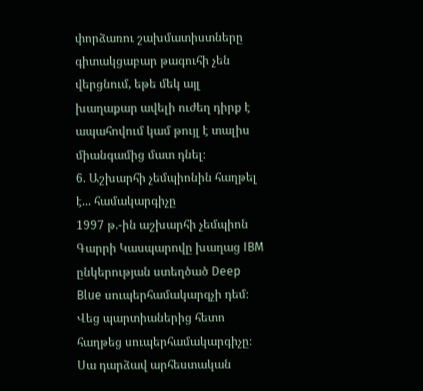փորձառու շախմատիստները գիտակցաբար թագուհի չեն վերցնում, եթե մեկ այլ խաղաքար ավելի ուժեղ դիրք է ապահովում կամ թույլ է տալիս միանգամից մատ դնել։
6. Աշխարհի չեմպիոնին հաղթել է... համակարգիչը
1997 թ.-ին աշխարհի չեմպիոն Գարրի Կասպարովը խաղաց IBM ընկերության ստեղծած Deep Blue սուպերհամակարգչի դեմ։ Վեց պարտիաներից հետո հաղթեց սուպերհամակարգիչը։ Սա դարձավ արհեստական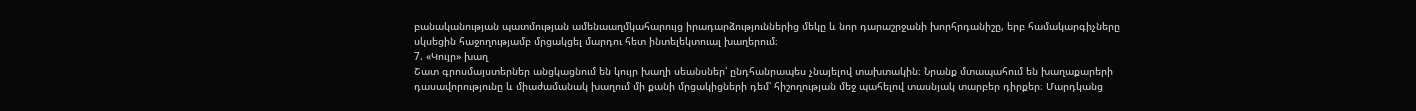բանականության պատմության ամենաաղմկահարույց իրադարձություններից մեկը և նոր դարաշրջանի խորհրդանիշը, երբ համակարգիչները սկսեցին հաջողությամբ մրցակցել մարդու հետ ինտելեկտուալ խաղերում։
7. «Կույր» խաղ
Շատ գրոսմայստերներ անցկացնում են կույր խաղի սեանսներ՝ ընդհանրապես չնայելով տախտակին։ Նրանք մտապահում են խաղաքարերի դասավորությունը և միաժամանակ խաղում մի քանի մրցակիցների դեմ՝ հիշողության մեջ պահելով տասնյակ տարբեր դիրքեր։ Մարդկանց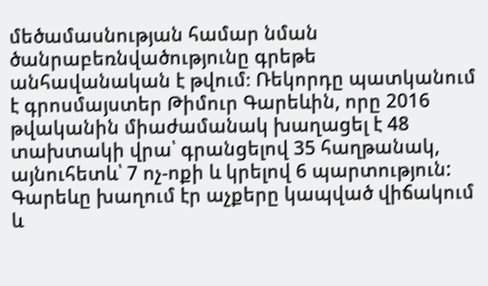մեծամասնության համար նման ծանրաբեռնվածությունը գրեթե անհավանական է թվում։ Ռեկորդը պատկանում է գրոսմայստեր Թիմուր Գարեևին, որը 2016 թվականին միաժամանակ խաղացել է 48 տախտակի վրա՝ գրանցելով 35 հաղթանակ, այնուհետև՝ 7 ոչ-ոքի և կրելով 6 պարտություն: Գարեևը խաղում էր աչքերը կապված վիճակում և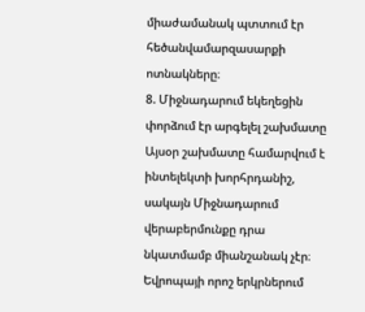միաժամանակ պտտում էր հեծանվամարզասարքի ոտնակները։
8. Միջնադարում եկեղեցին փորձում էր արգելել շախմատը
Այսօր շախմատը համարվում է ինտելեկտի խորհրդանիշ, սակայն Միջնադարում վերաբերմունքը դրա նկատմամբ միանշանակ չէր։ Եվրոպայի որոշ երկրներում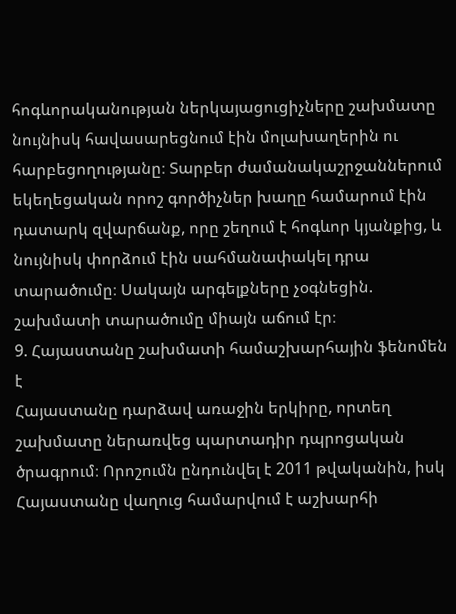հոգևորականության ներկայացուցիչները շախմատը նույնիսկ հավասարեցնում էին մոլախաղերին ու հարբեցողությանը։ Տարբեր ժամանակաշրջաններում եկեղեցական որոշ գործիչներ խաղը համարում էին դատարկ զվարճանք, որը շեղում է հոգևոր կյանքից, և նույնիսկ փորձում էին սահմանափակել դրա տարածումը։ Սակայն արգելքները չօգնեցին. շախմատի տարածումը միայն աճում էր։
9. Հայաստանը շախմատի համաշխարհային ֆենոմեն է
Հայաստանը դարձավ առաջին երկիրը, որտեղ շախմատը ներառվեց պարտադիր դպրոցական ծրագրում։ Որոշումն ընդունվել է 2011 թվականին, իսկ Հայաստանը վաղուց համարվում է աշխարհի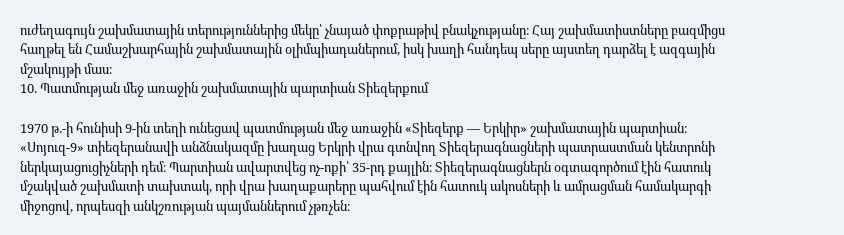ուժեղագույն շախմատային տերություններից մեկը՝ չնայած փոքրաթիվ բնակչությանը։ Հայ շախմատիստները բազմիցս հաղթել են Համաշխարհային շախմատային օլիմպիադաներում, իսկ խաղի հանդեպ սերը այստեղ դարձել է ազգային մշակույթի մաս։
10. Պատմության մեջ առաջին շախմատային պարտիան Տիեզերքում

1970 թ.-ի հունիսի 9-ին տեղի ունեցավ պատմության մեջ առաջին «Տիեզերք — Երկիր» շախմատային պարտիան։ «Սոյուզ-9» տիեզերանավի անձնակազմը խաղաց Երկրի վրա գտնվող Տիեզերագնացների պատրաստման կենտրոնի ներկայացուցիչների դեմ։ Պարտիան ավարտվեց ոչ-ոքի՝ 35-րդ քայլին։ Տիեզերագնացներն օգտագործում էին հատուկ մշակված շախմատի տախտակ, որի վրա խաղաքարերը պահվում էին հատուկ ակոսների և ամրացման համակարգի միջոցով, որպեսզի անկշռության պայմաններում չթռչեն։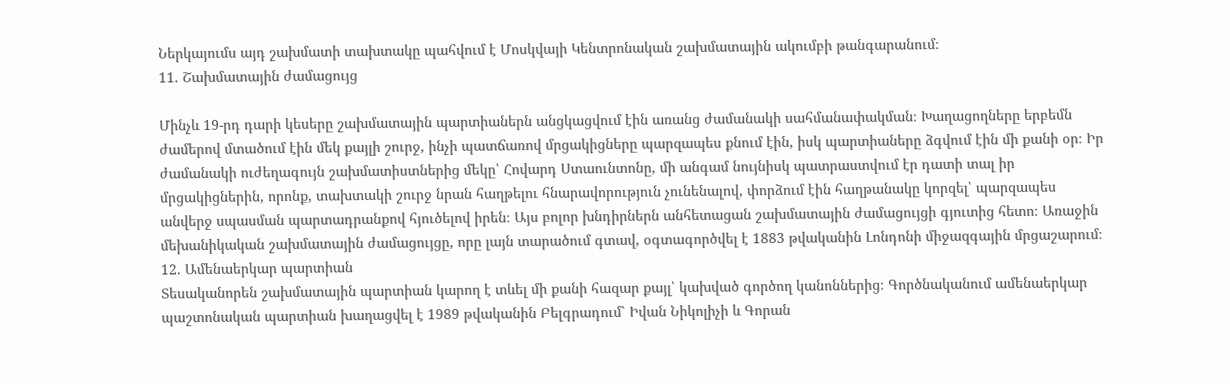Ներկայումս այդ շախմատի տախտակը պահվում է Մոսկվայի Կենտրոնական շախմատային ակումբի թանգարանում։
11. Շախմատային ժամացույց

Մինչև 19-րդ դարի կեսերը շախմատային պարտիաներն անցկացվում էին առանց ժամանակի սահմանափակման։ Խաղացողները երբեմն ժամերով մտածում էին մեկ քայլի շուրջ, ինչի պատճառով մրցակիցները պարզապես քնում էին, իսկ պարտիաները ձգվում էին մի քանի օր։ Իր ժամանակի ուժեղագույն շախմատիստներից մեկը՝ Հովարդ Ստաունտոնը, մի անգամ նույնիսկ պատրաստվում էր դատի տալ իր մրցակիցներին, որոնք, տախտակի շուրջ նրան հաղթելու հնարավորություն չունենալով, փորձում էին հաղթանակը կորզել՝ պարզապես անվերջ սպասման պարտադրանքով հյուծելով իրեն։ Այս բոլոր խնդիրներն անհետացան շախմատային ժամացույցի գյուտից հետո։ Առաջին մեխանիկական շախմատային ժամացույցը, որը լայն տարածում գտավ, օգտագործվել է 1883 թվականին Լոնդոնի միջազգային մրցաշարում։
12. Ամենաերկար պարտիան
Տեսականորեն շախմատային պարտիան կարող է տևել մի քանի հազար քայլ՝ կախված գործող կանոններից։ Գործնականում ամենաերկար պաշտոնական պարտիան խաղացվել է 1989 թվականին Բելգրադում՝ Իվան Նիկոլիչի և Գորան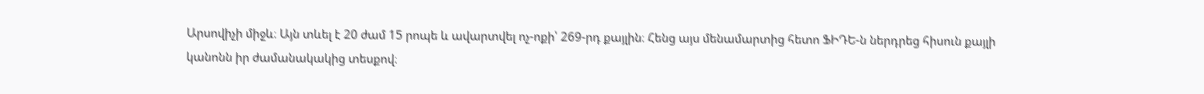Արսովիչի միջև։ Այն տևել է 20 ժամ 15 րոպե և ավարտվել ոչ-ոքի՝ 269-րդ քայլին։ Հենց այս մենամարտից հետո ՖԻԴԵ-ն ներդրեց հիսուն քայլի կանոնն իր ժամանակակից տեսքով։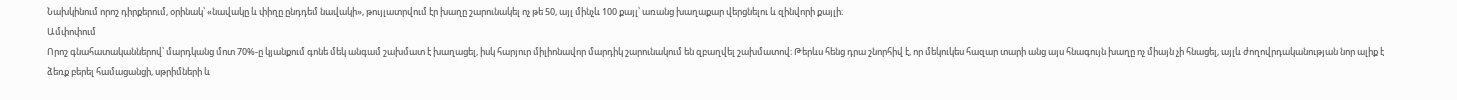Նախկինում որոշ դիրքերում, օրինակ՝ «նավակը և փիղը ընդդեմ նավակի», թույլատրվում էր խաղը շարունակել ոչ թե 50, այլ մինչև 100 քայլ՝ առանց խաղաքար վերցնելու և զինվորի քայլի։
Ամփոփում
Որոշ գնահատականներով՝ մարդկանց մոտ 70%-ը կյանքում գոնե մեկ անգամ շախմատ է խաղացել, իսկ հարյուր միլիոնավոր մարդիկ շարունակում են զբաղվել շախմատով։ Թերևս հենց դրա շնորհիվ է, որ մեկուկես հազար տարի անց այս հնագույն խաղը ոչ միայն չի հնացել, այլև ժողովրդականության նոր ալիք է ձեռք բերել համացանցի, սթրիմների և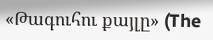«Թագուհու քայլը» (The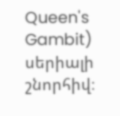Queen's Gambit) սերիալի շնորհիվ։